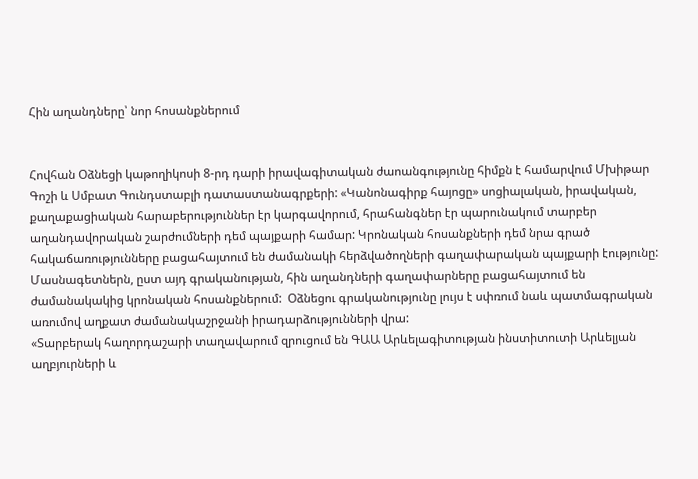Հին աղանդները՝ նոր հոսանքներում


Հովհան Օձնեցի կաթողիկոսի 8-րդ դարի իրավագիտական ժաոանգությունը հիմքն է համարվում Մխիթար Գոշի և Սմբատ Գունդստաբլի դատաստանագրքերի: «Կանոնագիրք հայոցը» սոցիալական, իրավական, քաղաքացիական հարաբերություններ էր կարգավորում, հրահանգներ էր պարունակում տարբեր  աղանդավորական շարժումների դեմ պայքարի համար: Կրոնական հոսանքների դեմ նրա գրած հակաճառությունները բացահայտում են ժամանակի հերձվածողների գաղափարական պայքարի էությունը: Մասնագետներն, ըստ այդ գրականության, հին աղանդների գաղափարները բացահայտում են ժամանակակից կրոնական հոսանքներում:  Օձնեցու գրականությունը լույս է սփռում նաև պատմագրական առումով աղքատ ժամանակաշրջանի իրադարձությունների վրա:
«Տարբերակ հաղորդաշարի տաղավարում զրուցում են ԳԱԱ Արևելագիտության ինստիտուտի Արևելյան աղբյուրների և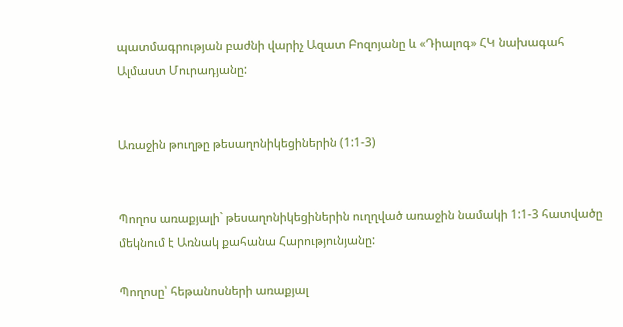պատմագրության բաժնի վարիչ Ազատ Բոզոյանը և «Դիալոգ» ՀԿ նախագահ Ալմաստ Մուրադյանը:


Առաջին թուղթը թեսաղոնիկեցիներին (1:1-3)


Պողոս առաքյալի` թեսաղոնիկեցիներին ուղղված առաջին նամակի 1:1-3 հատվածը մեկնում է Առնակ քահանա Հարությունյանը:

Պողոսը՝ հեթանոսների առաքյալ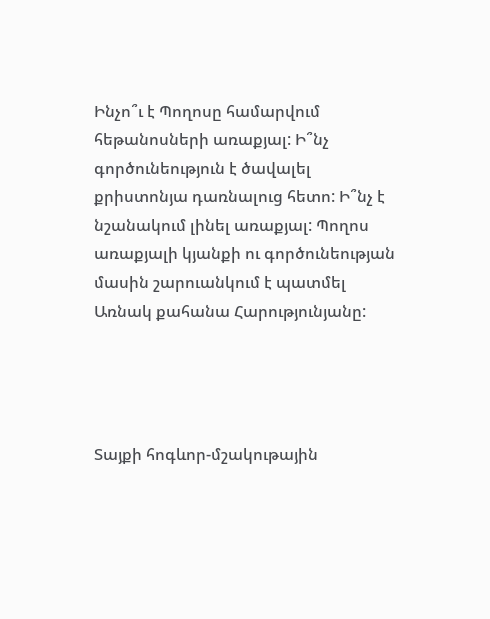Ինչո՞ւ է Պողոսը համարվում հեթանոսների առաքյալ: Ի՞նչ գործունեություն է ծավալել քրիստոնյա դառնալուց հետո: Ի՞նչ է նշանակում լինել առաքյալ: Պողոս առաքյալի կյանքի ու գործունեության մասին շարուանկում է պատմել Առնակ քահանա Հարությունյանը:




Տայքի հոգևոր-մշակութային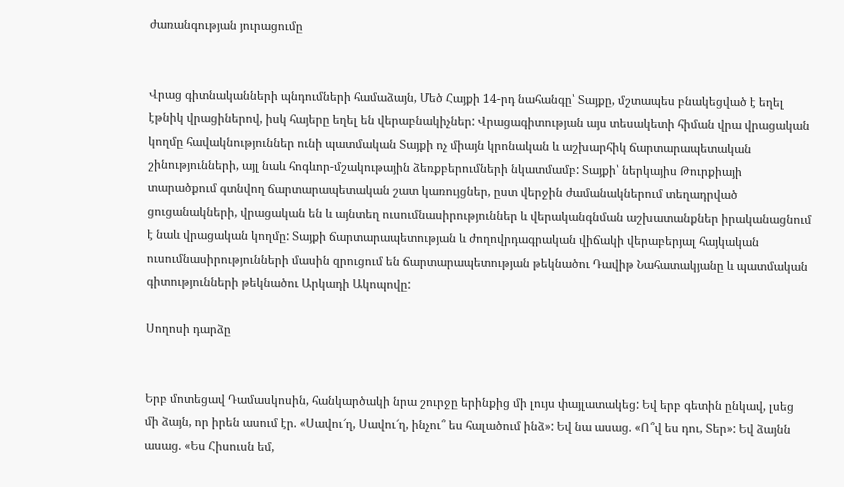ժառանգության յուրացումը


Վրաց գիտնականների պնդումների համաձայն, Մեծ Հայքի 14-րդ նահանգը՝ Տայքը, մշտապես բնակեցված է եղել էթնիկ վրացիներով, իսկ հայերը եղել են վերաբնակիչներ: Վրացագիտության այս տեսակետի հիման վրա վրացական կողմը հավակնություններ ունի պատմական Տայքի ոչ միայն կրոնական և աշխարհիկ ճարտարապետական շինությունների, այլ նաև հոգևոր-մշակութային ձեռքբերումների նկատմամբ: Տայքի՝ ներկայիս Թուրքիայի տարածքում գտնվող ճարտարապետական շատ կառույցներ, ըստ վերջին ժամանակներում տեղադրված ցուցանակների, վրացական են և այնտեղ ուսումնասիրություններ և վերականգնման աշխատանքներ իրականացնում է նաև վրացական կողմը: Տայքի ճարտարապետության և ժողովրդագրական վիճակի վերաբերյալ հայկական ուսումնասիրությունների մասին զրուցում են ճարտարապետության թեկնածու Դավիթ Նահատակյանը և պատմական գիտությունների թեկնածու Արկադի Ակոպովը:

Սողոսի դարձը


Երբ մոտեցավ Դամասկոսին, հանկարծակի նրա շուրջը երինքից մի լույս փայլատակեց: Եվ երբ գետին ընկավ, լսեց մի ձայն, որ իրեն ասում էր. «Սավու՜ղ, Սավու՜ղ, ինչու՞ ես հալածում ինձ»: Եվ նա ասաց. «Ո՞վ ես դու, Տեր»: Եվ ձայնն ասաց. «Ես Հիսուսն եմ,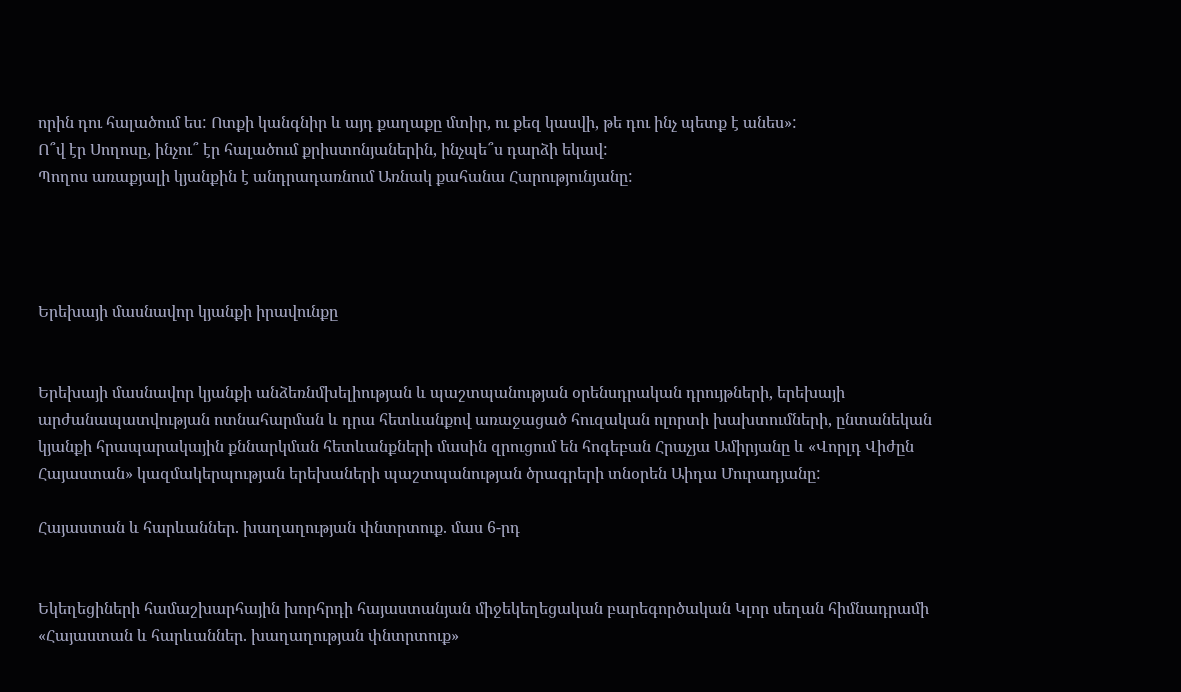որին դու հալածում ես: Ոտքի կանգնիր և այդ քաղաքը մտիր, ու քեզ կասվի, թե դու ինչ պետք է անես»:
Ո՞վ էր Սողոսը, ինչու՞ էր հալածում քրիստոնյաներին, ինչպե՞ս դարձի եկավ:
Պողոս առաքյալի կյանքին է անդրադառնում Առնակ քահանա Հարությունյանը:




Երեխայի մասնավոր կյանքի իրավունքը


Երեխայի մասնավոր կյանքի անձեռնմխելիության և պաշտպանության օրենսդրական դրույթների, երեխայի արժանապատվության ոտնահարման և դրա հետևանքով առաջացած հուզական ոլորտի խախտումների, ընտանեկան կյանքի հրապարակային քննարկման հետևանքների մասին զրուցում են հոգեբան Հրաչյա Ամիրյանը և «Վորլդ Վիժըն Հայաստան» կազմակերպության երեխաների պաշտպանության ծրագրերի տնօրեն Աիդա Մուրադյանը:

Հայաստան և հարևաններ. խաղաղության փնտրտուք. մաս 6-րդ


Եկեղեցիների համաշխարհային խորհրդի հայաստանյան միջեկեղեցական բարեգործական Կլոր սեղան հիմնադրամի «Հայաստան և հարևաններ. խաղաղության փնտրտուք»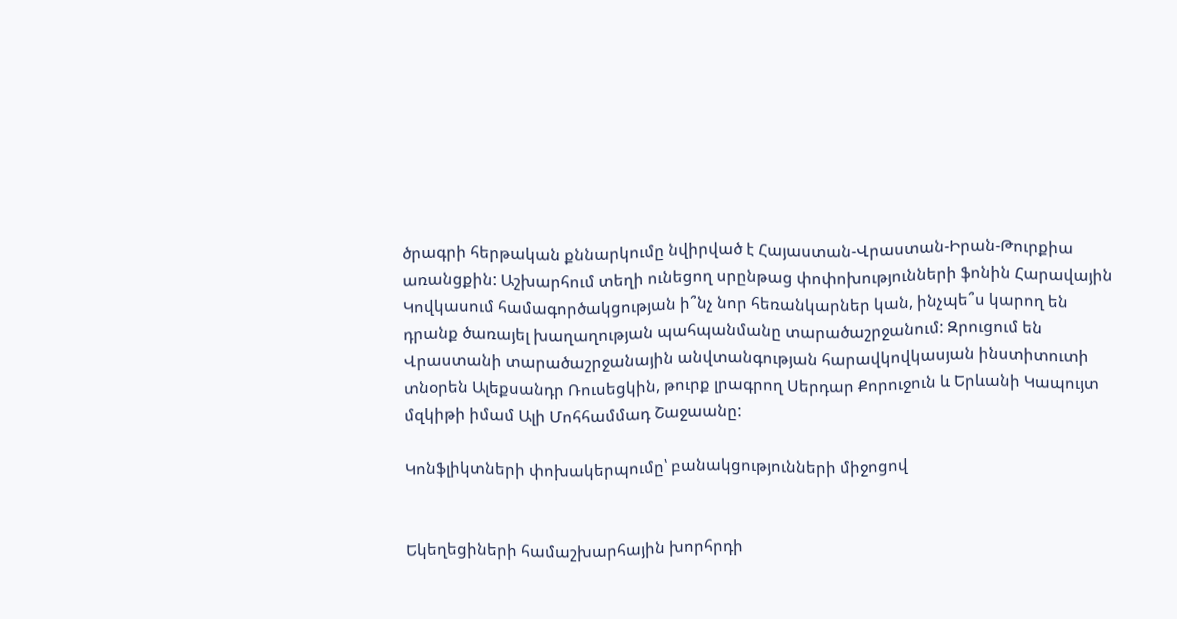ծրագրի հերթական քննարկումը նվիրված է Հայաստան-Վրաստան-Իրան-Թուրքիա առանցքին: Աշխարհում տեղի ունեցող սրընթաց փոփոխությունների ֆոնին Հարավային Կովկասում համագործակցության ի՞նչ նոր հեռանկարներ կան, ինչպե՞ս կարող են դրանք ծառայել խաղաղության պահպանմանը տարածաշրջանում: Զրուցում են Վրաստանի տարածաշրջանային անվտանգության հարավկովկասյան ինստիտուտի տնօրեն Ալեքսանդր Ռուսեցկին, թուրք լրագրող Սերդար Քորուջուն և Երևանի Կապույտ մզկիթի իմամ Ալի Մոհհամմադ Շաջաանը:

Կոնֆլիկտների փոխակերպումը՝ բանակցությունների միջոցով


Եկեղեցիների համաշխարհային խորհրդի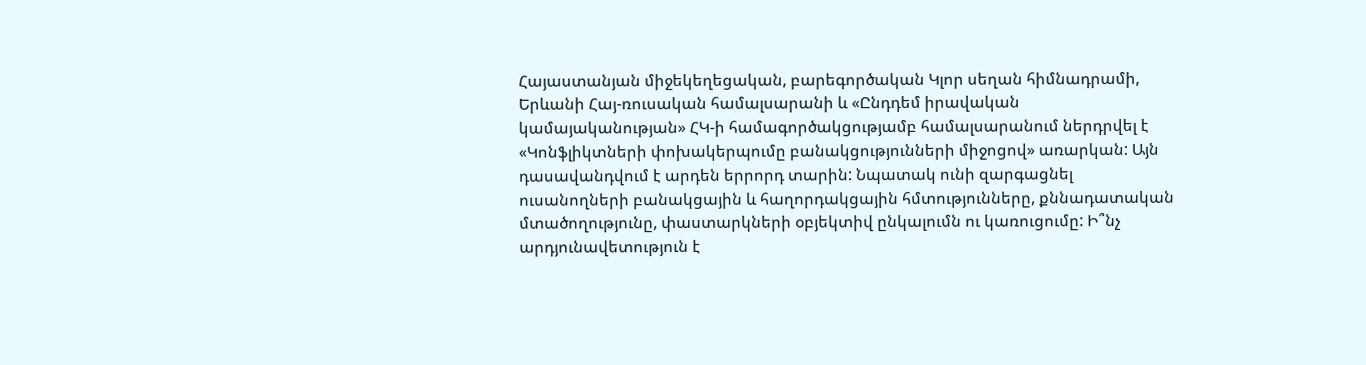Հայաստանյան միջեկեղեցական, բարեգործական Կլոր սեղան հիմնադրամի, Երևանի Հայ-ռուսական համալսարանի և «Ընդդեմ իրավական կամայականության» ՀԿ-ի համագործակցությամբ համալսարանում ներդրվել է «Կոնֆլիկտների փոխակերպումը բանակցությունների միջոցով» առարկան: Այն դասավանդվում է արդեն երրորդ տարին: Նպատակ ունի զարգացնել ուսանողների բանակցային և հաղորդակցային հմտությունները, քննադատական մտածողությունը, փաստարկների օբյեկտիվ ընկալումն ու կառուցումը: Ի՞նչ արդյունավետություն է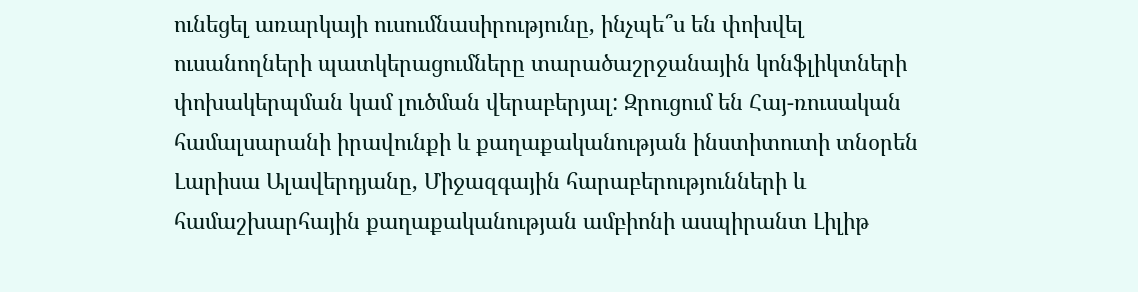ունեցել առարկայի ուսումնասիրությունը, ինչպե՞ս են փոխվել ուսանողների պատկերացումները տարածաշրջանային կոնֆլիկտների փոխակերպման կամ լուծման վերաբերյալ: Զրուցում են Հայ-ռուսական համալսարանի իրավունքի և քաղաքականության ինստիտուտի տնօրեն Լարիսա Ալավերդյանը, Միջազգային հարաբերությունների և համաշխարհային քաղաքականության ամբիոնի ասպիրանտ Լիլիթ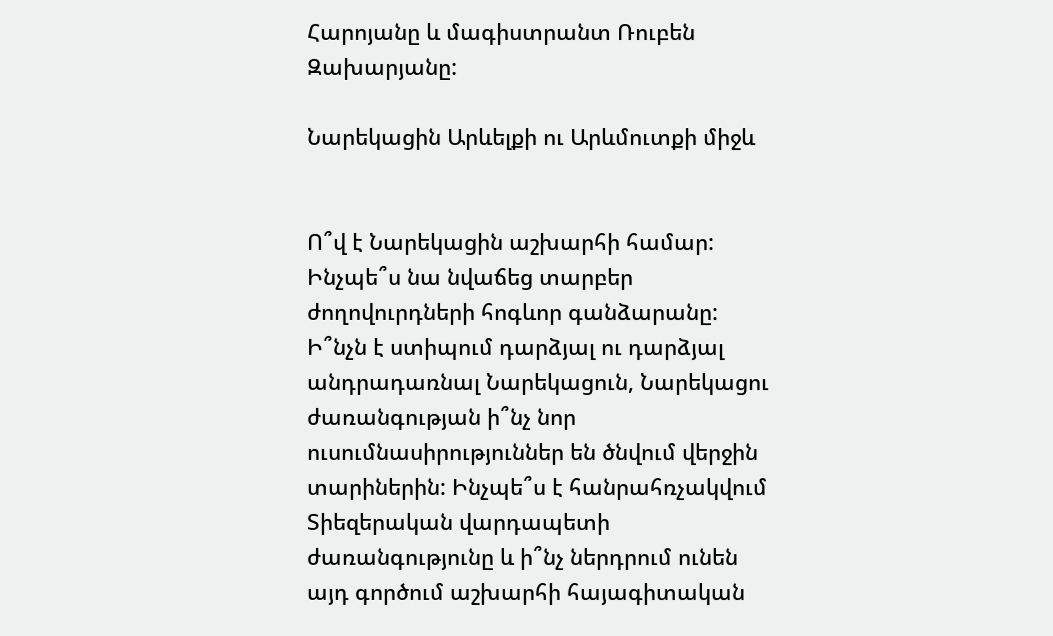Հարոյանը և մագիստրանտ Ռուբեն Զախարյանը:

Նարեկացին Արևելքի ու Արևմուտքի միջև


Ո՞վ է Նարեկացին աշխարհի համար: Ինչպե՞ս նա նվաճեց տարբեր ժողովուրդների հոգևոր գանձարանը: Ի՞նչն է ստիպում դարձյալ ու դարձյալ անդրադառնալ Նարեկացուն, Նարեկացու ժառանգության ի՞նչ նոր ուսումնասիրություններ են ծնվում վերջին տարիներին: Ինչպե՞ս է հանրահռչակվում Տիեզերական վարդապետի ժառանգությունը և ի՞նչ ներդրում ունեն այդ գործում աշխարհի հայագիտական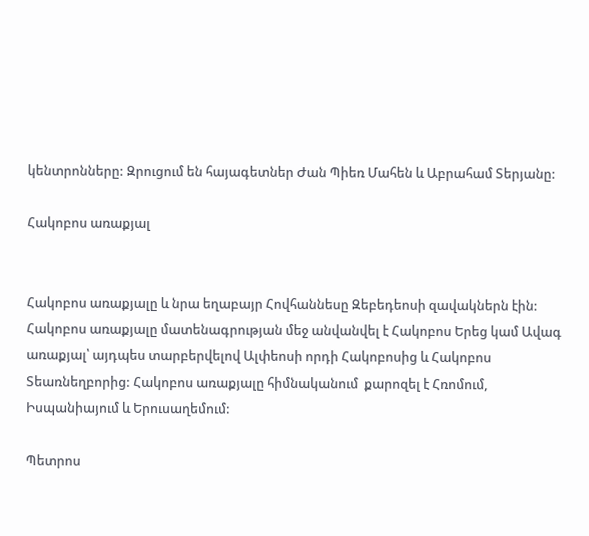կենտրոնները: Զրուցում են հայագետներ Ժան Պիեռ Մահեն և Աբրահամ Տերյանը:

Հակոբոս առաքյալ


Հակոբոս առաքյալը և նրա եղաբայր Հովհաննեսը Զեբեդեոսի զավակներն էին: Հակոբոս առաքյալը մատենագրության մեջ անվանվել է Հակոբոս Երեց կամ Ավագ առաքյալ՝ այդպես տարբերվելով Ալփեոսի որդի Հակոբոսից և Հակոբոս Տեառնեղբորից: Հակոբոս առաքյալը հիմնականում  քարոզել է Հռոմում, Իսպանիայում և Երուսաղեմում:

Պետրոս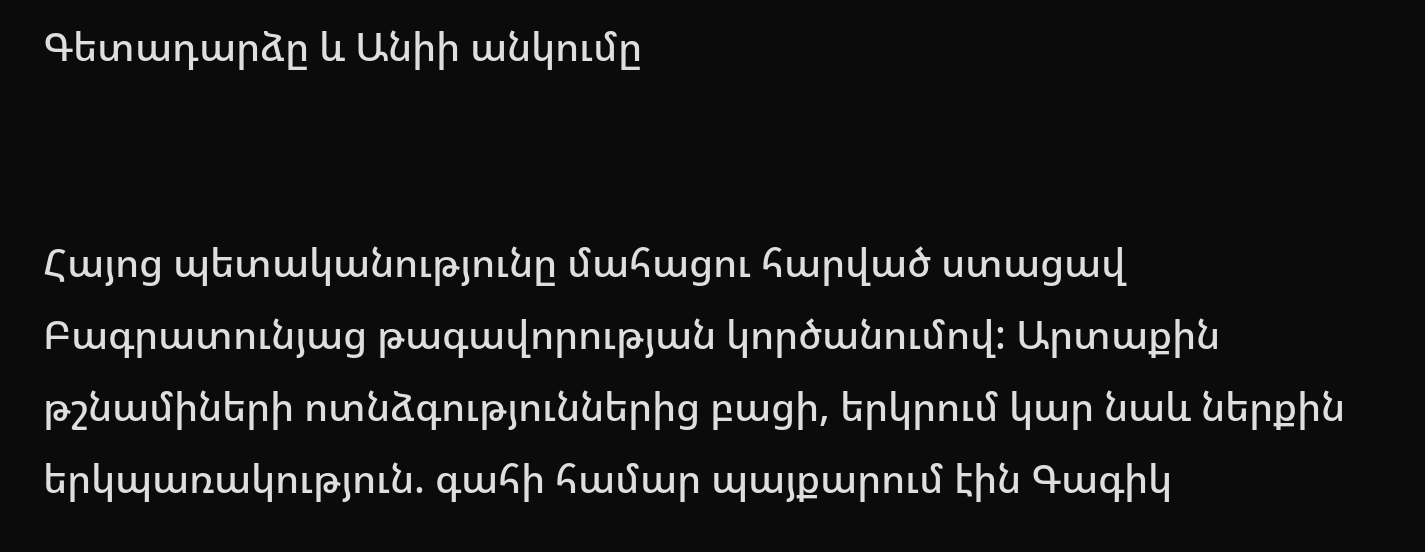Գետադարձը և Անիի անկումը


Հայոց պետականությունը մահացու հարված ստացավ Բագրատունյաց թագավորության կործանումով: Արտաքին թշնամիների ոտնձգություններից բացի, երկրում կար նաև ներքին երկպառակություն. գահի համար պայքարում էին Գագիկ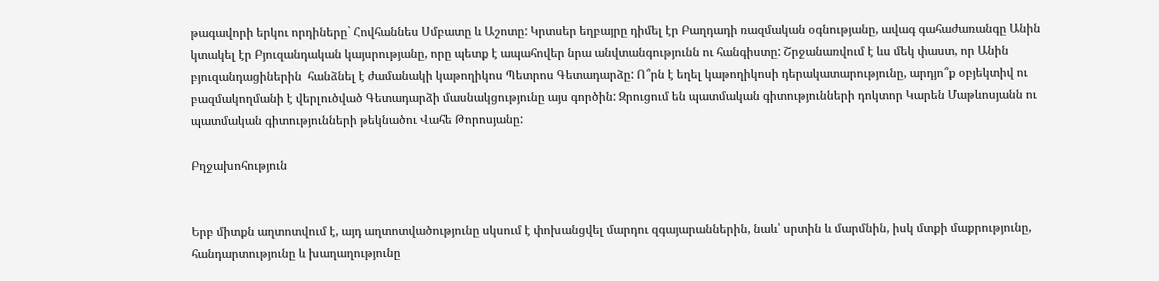թագավորի երկու որդիները` Հովհաննես Սմբատը և Աշոտը: Կրտսեր եղբայրը դիմել էր Բաղդադի ռազմական օգնությանը, ավագ գահաժառանգը Անին կտակել էր Բյուզանդական կայսրությանը, որը պետք է ապահովեր նրա անվտանգությունն ու հանգիստը: Շրջանառվում է ևս մեկ փաստ, որ Անին բյուզանդացիներին  հանձնել է ժամանակի կաթողիկոս Պետրոս Գետադարձը: Ո՞րն է եղել կաթողիկոսի դերակատարությունը, արդյո՞ք օբյեկտիվ ու բազմակողմանի է վերլուծված Գետադարձի մասնակցությունը այս գործին: Զրուցում են պատմական գիտությունների դոկտոր Կարեն Մաթևոսյանն ու պատմական գիտությունների թեկնածու Վահե Թորոսյանը:

Բղջախոհություն


Երբ միտքն աղտոտվում է, այդ աղտոտվածությունը սկսում է փոխանցվել մարդու զգայարաններին, նաև՝ սրտին և մարմնին, իսկ մտքի մաքրությունը, հանդարտությունը և խաղաղությունը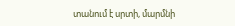տանում է սրտի, մարմնի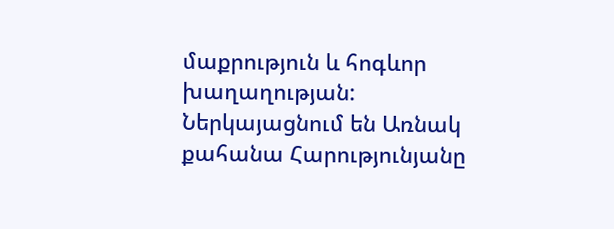մաքրություն և հոգևոր խաղաղության:
Ներկայացնում են Առնակ քահանա Հարությունյանը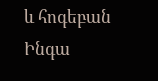և հոգեբան Ինգա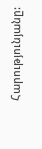Հարությունյանը: